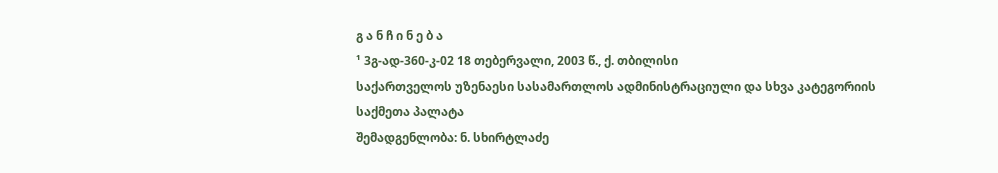გ ა ნ ჩ ი ნ ე ბ ა
¹ 3გ-ად-360-კ-02 18 თებერვალი, 2003 წ., ქ. თბილისი
საქართველოს უზენაესი სასამართლოს ადმინისტრაციული და სხვა კატეგორიის საქმეთა პალატა
შემადგენლობა: ნ. სხირტლაძე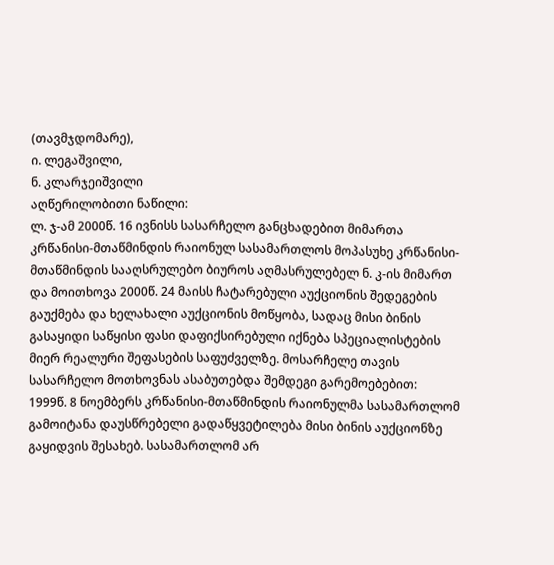(თავმჯდომარე),
ი. ლეგაშვილი,
ნ. კლარჯეიშვილი
აღწერილობითი ნაწილი:
ლ. ჯ-ამ 2000წ. 16 ივნისს სასარჩელო განცხადებით მიმართა კრწანისი-მთაწმინდის რაიონულ სასამართლოს მოპასუხე კრწანისი-მთაწმინდის სააღსრულებო ბიუროს აღმასრულებელ ნ. კ-ის მიმართ და მოითხოვა 2000წ. 24 მაისს ჩატარებული აუქციონის შედეგების გაუქმება და ხელახალი აუქციონის მოწყობა, სადაც მისი ბინის გასაყიდი საწყისი ფასი დაფიქსირებული იქნება სპეციალისტების მიერ რეალური შეფასების საფუძველზე. მოსარჩელე თავის სასარჩელო მოთხოვნას ასაბუთებდა შემდეგი გარემოებებით:
1999წ. 8 ნოემბერს კრწანისი-მთაწმინდის რაიონულმა სასამართლომ გამოიტანა დაუსწრებელი გადაწყვეტილება მისი ბინის აუქციონზე გაყიდვის შესახებ. სასამართლომ არ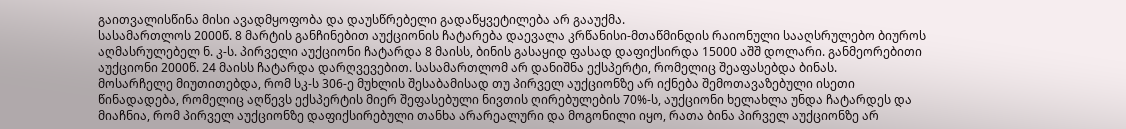გაითვალისწინა მისი ავადმყოფობა და დაუსწრებელი გადაწყვეტილება არ გააუქმა.
სასამართლოს 2000წ. 8 მარტის განჩინებით აუქციონის ჩატარება დაევალა კრწანისი-მთაწმინდის რაიონული სააღსრულებო ბიუროს აღმასრულებელ ნ. კ-ს. პირველი აუქციონი ჩატარდა 8 მაისს, ბინის გასაყიდ ფასად დაფიქსირდა 15000 აშშ დოლარი. განმეორებითი აუქციონი 2000წ. 24 მაისს ჩატარდა დარღვევებით. სასამართლომ არ დანიშნა ექსპერტი, რომელიც შეაფასებდა ბინას.
მოსარჩელე მიუთითებდა, რომ სკ-ს 306-ე მუხლის შესაბამისად თუ პირველ აუქციონზე არ იქნება შემოთავაზებული ისეთი წინადადება, რომელიც აღწევს ექსპერტის მიერ შეფასებული ნივთის ღირებულების 70%-ს, აუქციონი ხელახლა უნდა ჩატარდეს და მიაჩნია, რომ პირველ აუქციონზე დაფიქსირებული თანხა არარეალური და მოგონილი იყო, რათა ბინა პირველ აუქციონზე არ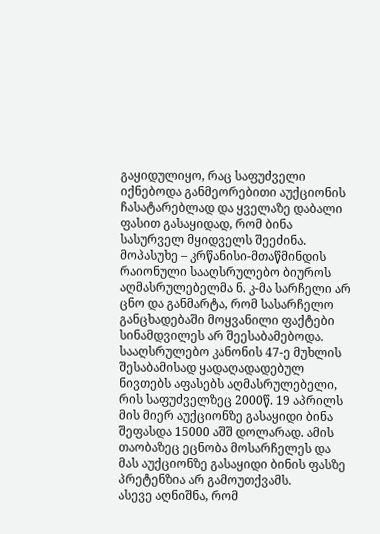გაყიდულიყო, რაც საფუძველი იქნებოდა განმეორებითი აუქციონის ჩასატარებლად და ყველაზე დაბალი ფასით გასაყიდად, რომ ბინა სასურველ მყიდველს შეეძინა.
მოპასუხე – კრწანისი-მთაწმინდის რაიონული სააღსრულებო ბიუროს აღმასრულებელმა ნ. კ-მა სარჩელი არ ცნო და განმარტა, რომ სასარჩელო განცხადებაში მოყვანილი ფაქტები სინამდვილეს არ შეესაბამებოდა. სააღსრულებო კანონის 47-ე მუხლის შესაბამისად ყადაღადადებულ ნივთებს აფასებს აღმასრულებელი, რის საფუძველზეც 2000წ. 19 აპრილს მის მიერ აუქციონზე გასაყიდი ბინა შეფასდა 15000 აშშ დოლარად. ამის თაობაზეც ეცნობა მოსარჩელეს და მას აუქციონზე გასაყიდი ბინის ფასზე პრეტენზია არ გამოუთქვამს.
ასევე აღნიშნა, რომ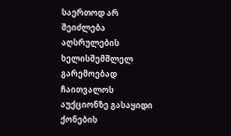საერთოდ არ შეიძლება აღსრულების ხელისშემშლელ გარემოებად ჩაითვალოს აუქციონზე გასაყიდი ქონების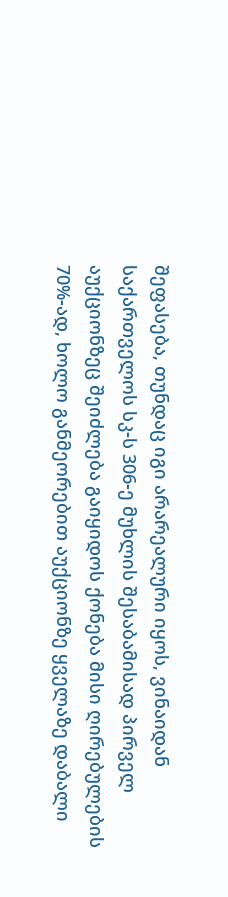შეფასება, თუნდაც იგი არარეალური იყოს, ვინაიდან საქართველოს სკ-ს 306-ე მუხლის შესაბამისად პირველ აუქციონზეც შეიძლება გაიყიდოს ქონება მისი ღირებულების 70%-ად, ხოლო განმეორებით აუქციონზე ყველაზე დაბალი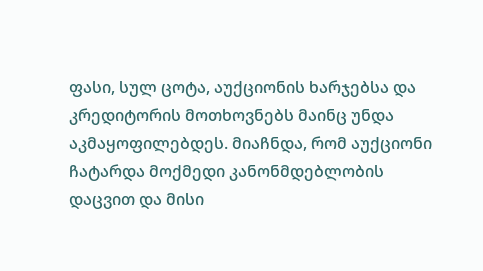ფასი, სულ ცოტა, აუქციონის ხარჯებსა და კრედიტორის მოთხოვნებს მაინც უნდა აკმაყოფილებდეს. მიაჩნდა, რომ აუქციონი ჩატარდა მოქმედი კანონმდებლობის დაცვით და მისი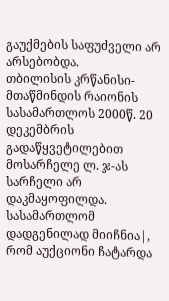გაუქმების საფუძველი არ არსებობდა.
თბილისის კრწანისი-მთაწმინდის რაიონის სასამართლოს 2000წ. 20 დეკემბრის გადაწყვეტილებით მოსარჩელე ლ. ჯ-ას სარჩელი არ დაკმაყოფილდა. სასამართლომ დადგენილად მიიჩნია|, რომ აუქციონი ჩატარდა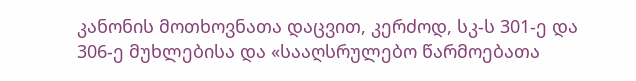კანონის მოთხოვნათა დაცვით, კერძოდ, სკ-ს 301-ე და 306-ე მუხლებისა და «სააღსრულებო წარმოებათა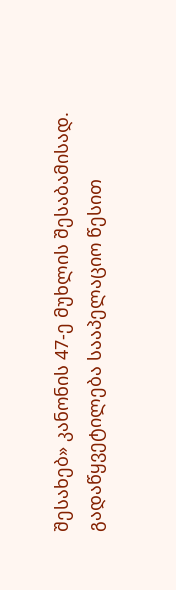შესახებ» კანონის 47-ე მუხლის შესაბამისად.
გადაწყვეტილება სააპელაციო წესით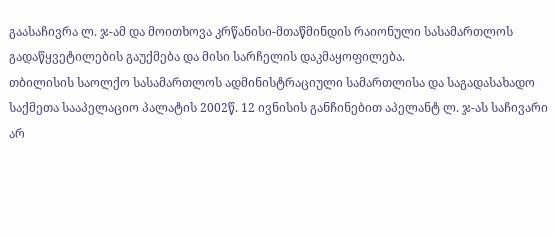გაასაჩივრა ლ. ჯ-ამ და მოითხოვა კრწანისი-მთაწმინდის რაიონული სასამართლოს გადაწყვეტილების გაუქმება და მისი სარჩელის დაკმაყოფილება.
თბილისის საოლქო სასამართლოს ადმინისტრაციული სამართლისა და საგადასახადო საქმეთა სააპელაციო პალატის 2002წ. 12 ივნისის განჩინებით აპელანტ ლ. ჯ-ას საჩივარი არ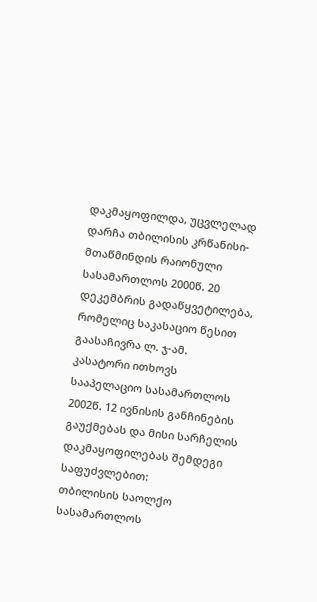დაკმაყოფილდა, უცვლელად დარჩა თბილისის კრწანისი-მთაწმინდის რაიონული სასამართლოს 2000წ. 20 დეკემბრის გადაწყვეტილება, რომელიც საკასაციო წესით გაასაჩივრა ლ. ჯ-ამ.
კასატორი ითხოვს სააპელაციო სასამართლოს 2002წ. 12 ივნისის განჩინების გაუქმებას და მისი სარჩელის დაკმაყოფილებას შემდეგი საფუძვლებით:
თბილისის საოლქო სასამართლოს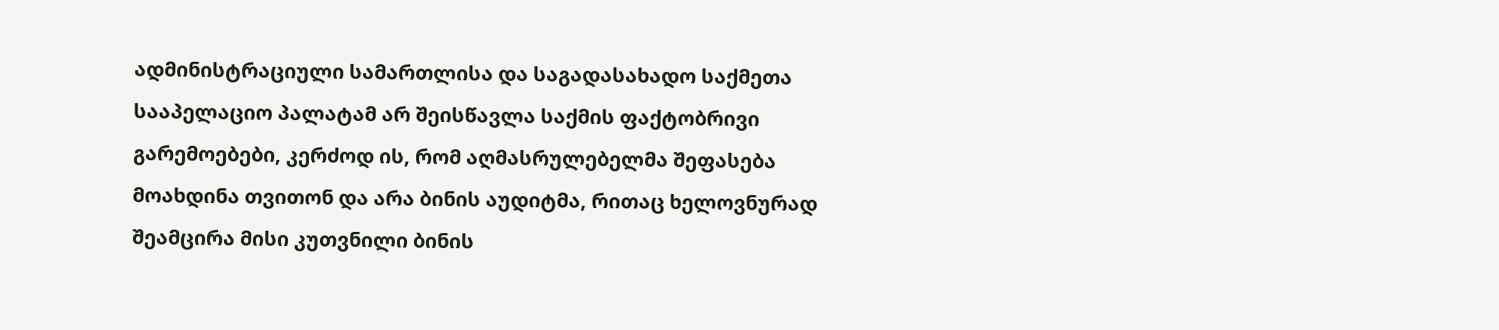ადმინისტრაციული სამართლისა და საგადასახადო საქმეთა სააპელაციო პალატამ არ შეისწავლა საქმის ფაქტობრივი გარემოებები, კერძოდ ის, რომ აღმასრულებელმა შეფასება მოახდინა თვითონ და არა ბინის აუდიტმა, რითაც ხელოვნურად შეამცირა მისი კუთვნილი ბინის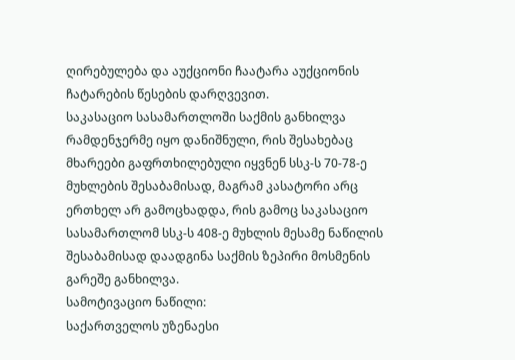ღირებულება და აუქციონი ჩაატარა აუქციონის ჩატარების წესების დარღვევით.
საკასაციო სასამართლოში საქმის განხილვა რამდენჯერმე იყო დანიშნული, რის შესახებაც მხარეები გაფრთხილებული იყვნენ სსკ-ს 70-78-ე მუხლების შესაბამისად, მაგრამ კასატორი არც ერთხელ არ გამოცხადდა, რის გამოც საკასაციო სასამართლომ სსკ-ს 408-ე მუხლის მესამე ნაწილის შესაბამისად დაადგინა საქმის ზეპირი მოსმენის გარეშე განხილვა.
სამოტივაციო ნაწილი:
საქართველოს უზენაესი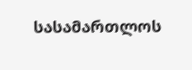სასამართლოს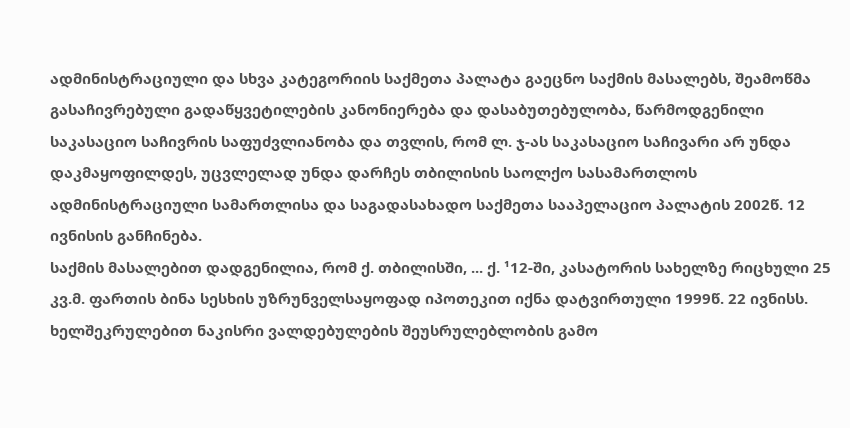ადმინისტრაციული და სხვა კატეგორიის საქმეთა პალატა გაეცნო საქმის მასალებს, შეამოწმა გასაჩივრებული გადაწყვეტილების კანონიერება და დასაბუთებულობა, წარმოდგენილი საკასაციო საჩივრის საფუძვლიანობა და თვლის, რომ ლ. ჯ-ას საკასაციო საჩივარი არ უნდა დაკმაყოფილდეს, უცვლელად უნდა დარჩეს თბილისის საოლქო სასამართლოს ადმინისტრაციული სამართლისა და საგადასახადო საქმეთა სააპელაციო პალატის 2002წ. 12 ივნისის განჩინება.
საქმის მასალებით დადგენილია, რომ ქ. თბილისში, ... ქ. ¹12-ში, კასატორის სახელზე რიცხული 25 კვ.მ. ფართის ბინა სესხის უზრუნველსაყოფად იპოთეკით იქნა დატვირთული 1999წ. 22 ივნისს. ხელშეკრულებით ნაკისრი ვალდებულების შეუსრულებლობის გამო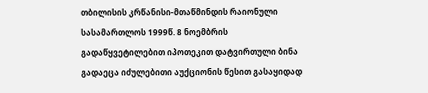თბილისის კრწანისი-მთაწმინდის რაიონული სასამართლოს 1999წ. 8 ნოემბრის გადაწყვეტილებით იპოთეკით დატვირთული ბინა გადაეცა იძულებითი აუქციონის წესით გასაყიდად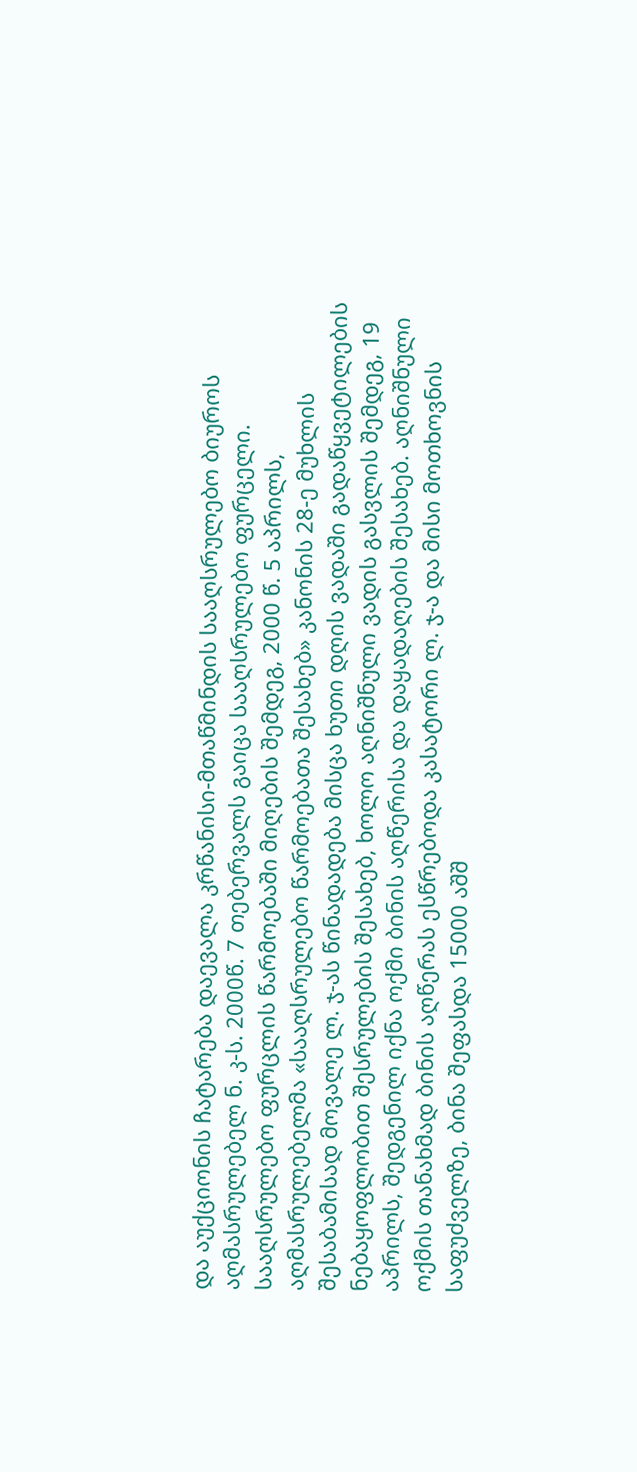და აუქციონის ჩატარება დაევალა კრწანისი-მთაწმინდის სააღსრულებო ბიუროს აღმასრულებელ ნ. კ-ს. 2000წ. 7 თებერვალს გაიცა სააღსრულებო ფურცელი.
სააღსრულებო ფურცლის წარმოებაში მიღების შემდეგ, 2000 წ. 5 აპრილს, აღმასრულებელმა «სააღსრულებო წარმოებათა შესახებ» კანონის 28-ე მუხლის შესაბამისად მოვალე ლ. ჯ-ას წინადადება მისცა ხუთი დღის ვადაში გადაწყვეტილების ნებაყოფლობით შესრულების შესახებ, ხოლო აღნიშნული ვადის გასვლის შემდეგ, 19 აპრილს, შედგენილ იქნა ოქმი ბინის აღწერისა და დაყადაღების შესახებ. აღნიშნული ოქმის თანახმად ბინის აღწერას ესწრებოდა კასატორი ლ. ჯ-ა და მისი მოთხოვნის საფუძველზე, ბინა შეფასდა 15000 აშშ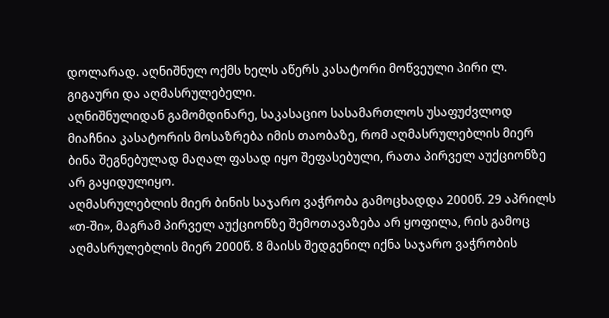დოლარად. აღნიშნულ ოქმს ხელს აწერს კასატორი მოწვეული პირი ლ. გიგაური და აღმასრულებელი.
აღნიშნულიდან გამომდინარე, საკასაციო სასამართლოს უსაფუძვლოდ მიაჩნია კასატორის მოსაზრება იმის თაობაზე, რომ აღმასრულებლის მიერ ბინა შეგნებულად მაღალ ფასად იყო შეფასებული, რათა პირველ აუქციონზე არ გაყიდულიყო.
აღმასრულებლის მიერ ბინის საჯარო ვაჭრობა გამოცხადდა 2000წ. 29 აპრილს «თ-ში», მაგრამ პირველ აუქციონზე შემოთავაზება არ ყოფილა, რის გამოც აღმასრულებლის მიერ 2000წ. 8 მაისს შედგენილ იქნა საჯარო ვაჭრობის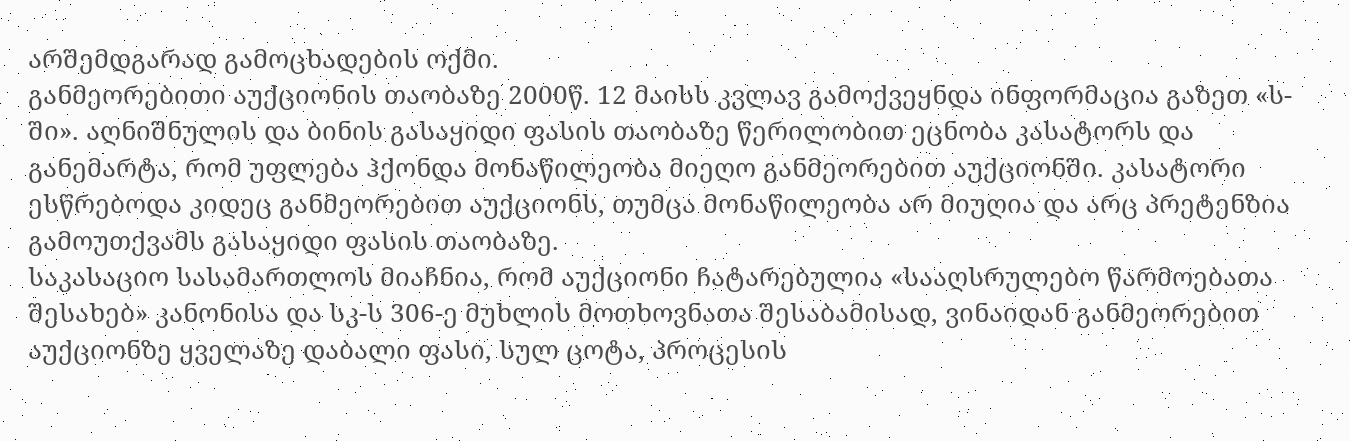არშემდგარად გამოცხადების ოქმი.
განმეორებითი აუქციონის თაობაზე 2000წ. 12 მაისს კვლავ გამოქვეყნდა ინფორმაცია გაზეთ «ს-ში». აღნიშნულის და ბინის გასაყიდი ფასის თაობაზე წერილობით ეცნობა კასატორს და განემარტა, რომ უფლება ჰქონდა მონაწილეობა მიეღო განმეორებით აუქციონში. კასატორი ესწრებოდა კიდეც განმეორებით აუქციონს, თუმცა მონაწილეობა არ მიუღია და არც პრეტენზია გამოუთქვამს გასაყიდი ფასის თაობაზე.
საკასაციო სასამართლოს მიაჩნია, რომ აუქციონი ჩატარებულია «სააღსრულებო წარმოებათა შესახებ» კანონისა და სკ-ს 306-ე მუხლის მოთხოვნათა შესაბამისად, ვინაიდან განმეორებით აუქციონზე ყველაზე დაბალი ფასი, სულ ცოტა, პროცესის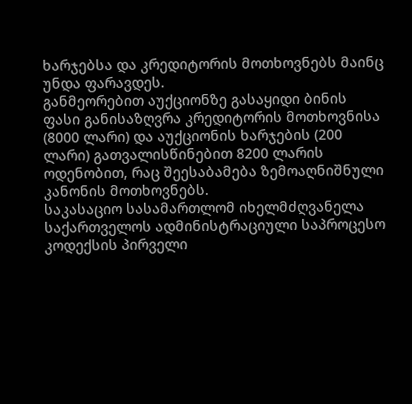ხარჯებსა და კრედიტორის მოთხოვნებს მაინც უნდა ფარავდეს.
განმეორებით აუქციონზე გასაყიდი ბინის ფასი განისაზღვრა კრედიტორის მოთხოვნისა (8000 ლარი) და აუქციონის ხარჯების (200 ლარი) გათვალისწინებით 8200 ლარის ოდენობით, რაც შეესაბამება ზემოაღნიშნული კანონის მოთხოვნებს.
საკასაციო სასამართლომ იხელმძღვანელა საქართველოს ადმინისტრაციული საპროცესო კოდექსის პირველი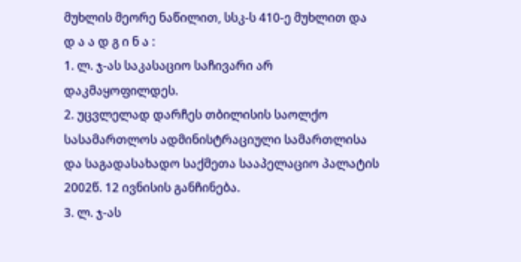მუხლის მეორე ნაწილით, სსკ-ს 410-ე მუხლით და
დ ა ა დ გ ი ნ ა :
1. ლ. ჯ-ას საკასაციო საჩივარი არ დაკმაყოფილდეს.
2. უცვლელად დარჩეს თბილისის საოლქო სასამართლოს ადმინისტრაციული სამართლისა და საგადასახადო საქმეთა სააპელაციო პალატის 2002წ. 12 ივნისის განჩინება.
3. ლ. ჯ-ას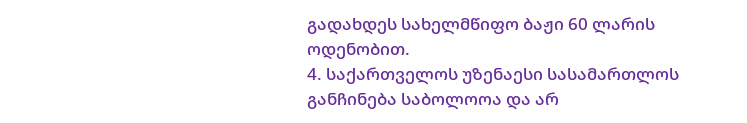გადახდეს სახელმწიფო ბაჟი 60 ლარის ოდენობით.
4. საქართველოს უზენაესი სასამართლოს განჩინება საბოლოოა და არ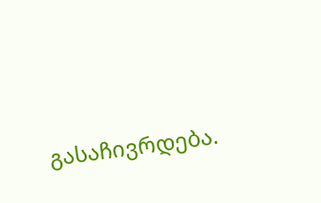გასაჩივრდება.